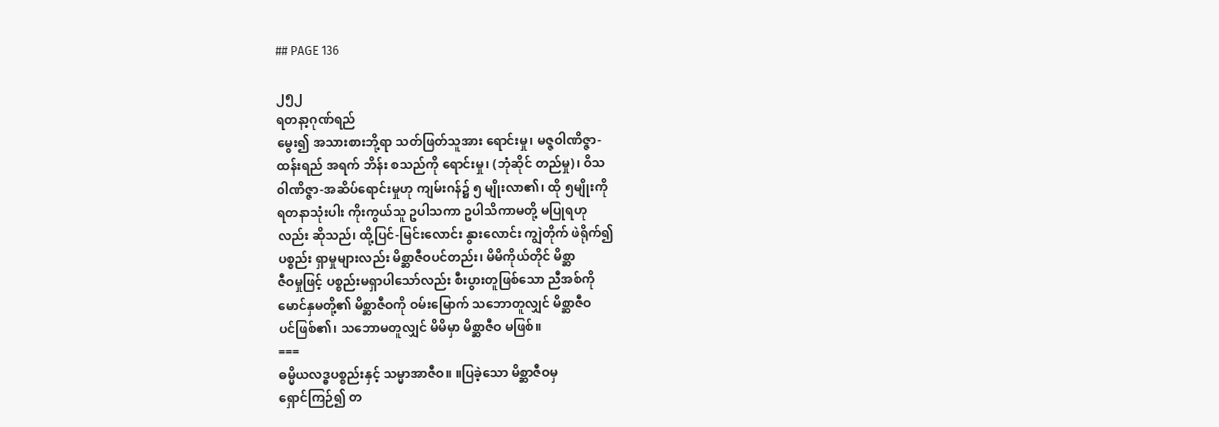## PAGE 136

၂၅၂
ရတနာ့ဂုဏ်ရည်
မွေး၍ အသားစားဘို့ရာ သတ်ဖြတ်သူအား ရောင်းမှု၊ မဇ္ဇဝါဏိဇ္ဇာ-
ထန်းရည် အရက် ဘိန်း စသည်ကို ရောင်းမှု၊ (ဘုံဆိုင် တည်မှု)၊ ဝိသ
၀ါဏိဇ္ဇာ-အဆိပ်ရောင်းမှုဟု ကျမ်းဂန်၌ ၅ မျိုးလာ၏၊ ထို ၅မျိုးကို
ရတနာသုံးပါး ကိုးကွယ်သူ ဥပါသကာ ဥပါသိကာမတို့ မပြုရဟု
လည်း ဆိုသည်၊ ထို့ပြင်-မြင်းလောင်း နွားလောင်း ကျွဲတိုက် ဖဲရိုက်၍
ပစ္စည်း ရှာမှုများလည်း မိစ္ဆာဇီဝပင်တည်း၊ မိမိကိုယ်တိုင် မိစ္ဆာ
ဇီဝမှုဖြင့် ပစ္စည်းမရှာပါသော်လည်း စီးပွားတူဖြစ်သော ညီအစ်ကို
မောင်နှမတို့၏ မိစ္ဆာဇီဝကို ဝမ်းမြောက် သဘောတူလျှင် မိစ္ဆာဇီဝ
ပင်ဖြစ်၏၊ သဘောမတူလျှင် မိမိမှာ မိစ္ဆာဇီဝ မဖြစ်။
===
ဓမ္မိယလဒ္ဓပစ္စည်းနှင့် သမ္မာအာဇီဝ။ ။ပြခဲ့သော မိစ္ဆာဇီဝမှ
ရှောင်ကြဉ်၍ တ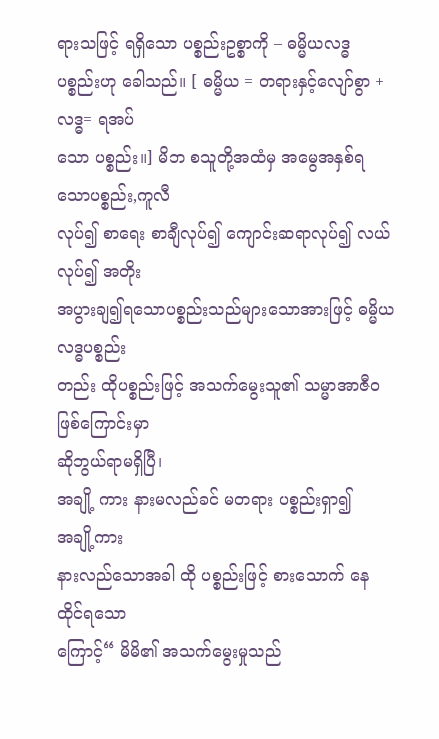ရားသဖြင့် ရရှိသော ပစ္စည်းဥစ္စာကို – ဓမ္မိယလဒ္ဓ
ပစ္စည်းဟု ခေါသည်။ [ ဓမ္မိယ = တရားနှင့်လျော်စွာ + လဒ္ဓ= ရအပ်
သော ပစ္စည်း။] မိဘ စသူတို့အထံမှ အမွေအနှစ်ရသောပစ္စည်း,ကူလီ
လုပ်၍ စာရေး စာချီလုပ်၍ ကျောင်းဆရာလုပ်၍ လယ်လုပ်၍ အတိုး
အပွားချ၍ရသောပစ္စည်းသည်များသောအားဖြင့် ဓမ္မိယလဒ္ဓပစ္စည်း
တည်း ထိုပစ္စည်းဖြင့် အသက်မွေးသူ၏ သမ္မာအာဇီဝဖြစ်ကြောင်းမှာ
ဆိုဘွယ်ရာမရှိပြီ၊
အချို့ ကား နားမလည်ခင် မတရား ပစ္စည်းရှာ၍
အချို့ကား
နားလည်သောအခါ ထို ပစ္စည်းဖြင့် စားသောက် နေထိုင်ရသော
ကြောင့်“ မိမိ၏ အသက်မွေးမှုသည်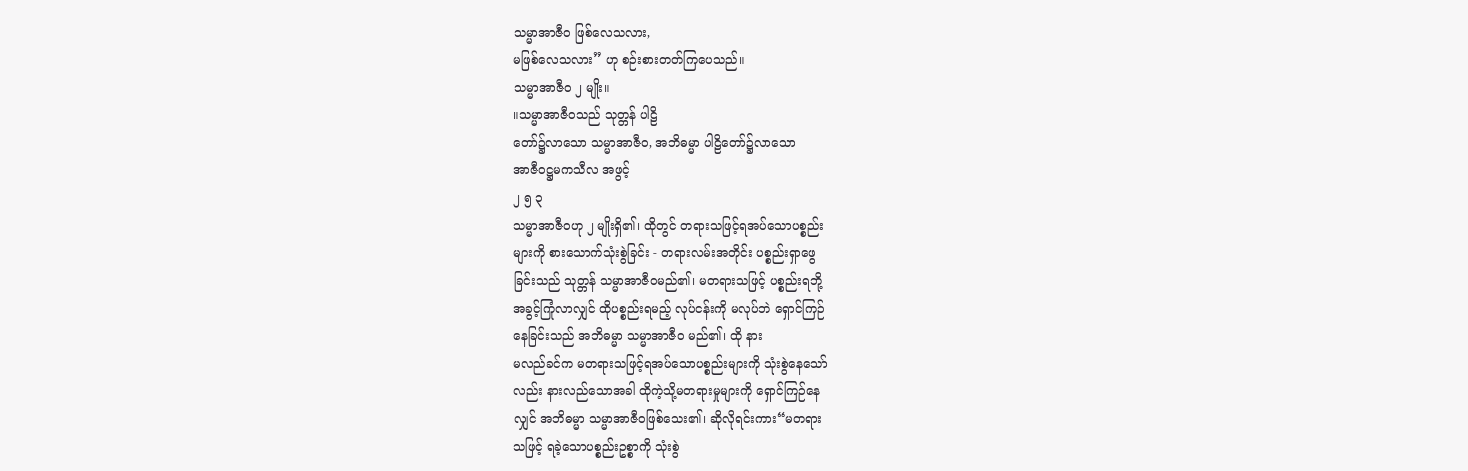သမ္မာအာဇီဝ ဖြစ်လေသလား,
မဖြစ်လေသလား” ဟု စဉ်းစားတတ်ကြပေသည်။
သမ္မာအာဇီဝ ၂ မျိုး။
။သမ္မာအာဇီဝသည် သုတ္တန် ပါဠိ
တော်၌လာသော သမ္မာအာဇီဝ, အဘိဓမ္မာ ပါဠိတော်၌လာသော
အာဇီဝဋ္ဌမကသီလ အဖွင့်
၂ ၅ ၃
သမ္မာအာဇီဝဟု ၂ မျိုးရှိ၏၊ ထိုတွင် တရားသဖြင့်ရအပ်သောပစ္စည်း
များကို စားသောက်သုံးစွဲခြင်း - တရားလမ်းအတိုင်း ပစ္စည်းရှာဖွေ
ခြင်းသည် သုတ္တန် သမ္မာအာဇီဝမည်၏၊ မတရားသဖြင့် ပစ္စည်းရဘို့
အခွင့်ကြုံလာလျှင် ထိုပစ္စည်းရမည့် လုပ်ငန်းကို မလုပ်ဘဲ ရှောင်ကြဉ်
နေခြင်းသည် အဘိဓမ္မာ သမ္မာအာဇီဝ မည်၏၊ ထို နား
မလည်ခင်က မတရားသဖြင့်ရအပ်သောပစ္စည်းများကို သုံးစွဲနေသော်
လည်း နားလည်သောအခါ ထိုကဲ့သို့မတရားမှုများကို ရှောင်ကြဉ်နေ
လျှင် အဘိဓမ္မာ သမ္မာအာဇီဝဖြစ်သေး၏၊ ဆိုလိုရင်းကား“မတရား
သဖြင့် ရခဲ့သောပစ္စည်းဥစ္စာကို သုံးစွဲ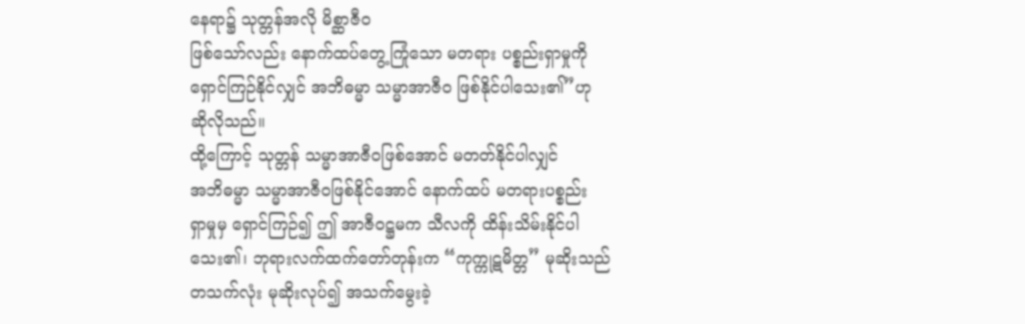နေရာ၌ သုတ္တန်အလို မိစ္ဆာဇီဝ
ဖြစ်သော်လည်း နောက်ထပ်တွေ့ကြုံသော မတရား ပစ္စည်းရှာမှုကို
ရှောင်ကြဉ်နိုင်လျှင် အဘိဓမ္မာ သမ္မာအာဇီဝ ဖြစ်နိုင်ပါသေး၏”ဟု
ဆိုလိုသည်။
ထို့ကြောင့် သုတ္တန် သမ္မာအာဇီဝဖြစ်အောင် မတတ်နိုင်ပါလျှင်
အဘိဓမ္မာ သမ္မာအာဇီဝဖြစ်နိုင်အောင် နောက်ထပ် မတရားပစ္စည်း
ရှာမှုမှ ရှောင်ကြဉ်၍ ဤ အာဇီဝဋ္ဌမက သီလကို ထိန်းသိမ်းနိုင်ပါ
သေး၏၊ ဘုရားလက်ထက်တော်တုန်းက “ကုက္ကုဋမိတ္တ” မုဆိုးသည်
တသက်လုံး မုဆိုးလုပ်၍ အသက်မွေးခဲ့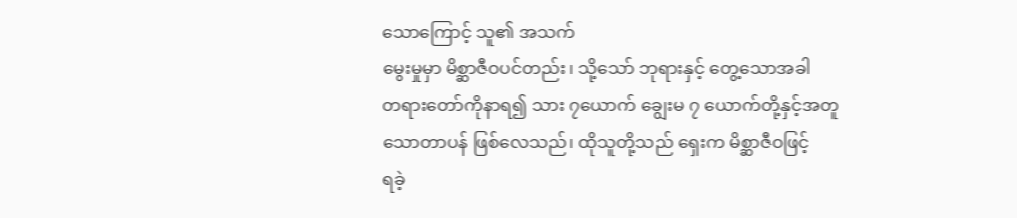သောကြောင့် သူ၏ အသက်
မွေးမှုမှာ မိစ္ဆာဇီဝပင်တည်း၊ သို့သော် ဘုရားနှင့် တွေ့သောအခါ
တရားတော်ကိုနာရ၍ သား ၇ယောက် ချွေးမ ၇ ယောက်တို့နှင့်အတူ
သောတာပန် ဖြစ်လေသည်၊ ထိုသူတို့သည် ရှေးက မိစ္ဆာဇီဝဖြင့်
ရခဲ့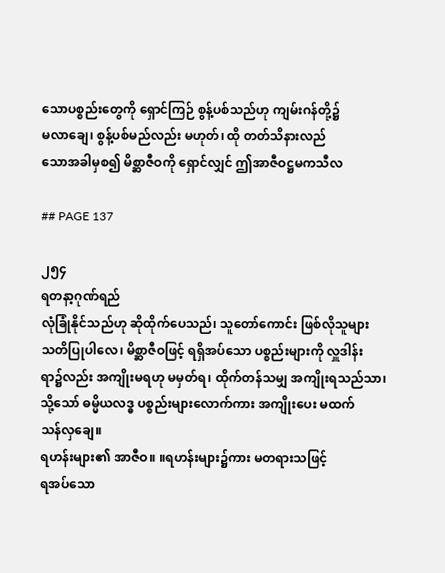သောပစ္စည်းတွေကို ရှောင်ကြဉ် စွန့်ပစ်သည်ဟု ကျမ်းဂန်တို့၌
မလာချေ၊ စွန့်ပစ်မည်လည်း မဟုတ်၊ ထို တတ်သိနားလည်
သောအခါမှစ၍ မိစ္ဆာဇီဝကို ရှောင်လျှင် ဤအာဇီဝဋ္ဌမကသီလ

## PAGE 137

၂၅၄
ရတနာ့ဂုဏ်ရည်
လုံခြုံနိုင်သည်ဟု ဆိုထိုက်ပေသည်၊ သူတော်ကောင်း ဖြစ်လိုသူများ
သတိပြုပါလေ၊ မိစ္ဆာဇီဝဖြင့် ရရှိအပ်သော ပစ္စည်းများကို လှူဒါန်း
ရာ၌လည်း အကျိုးမရဟု မမှတ်ရ၊ ထိုက်တန်သမျှ အကျိုးရသည်သာ၊
သို့သော် ဓမ္မိယလဒ္ဓ ပစ္စည်းများလောက်ကား အကျိုးပေး မထက်
သန်လှချေ။
ရဟန်းများ၏ အာဇီဝ။ ။ရဟန်းများ၌ကား မတရားသဖြင့်
ရအပ်သော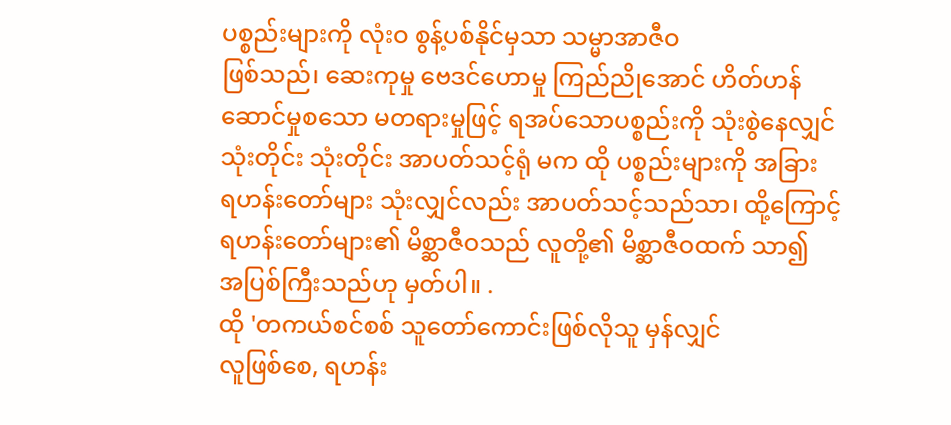ပစ္စည်းများကို လုံးဝ စွန့်ပစ်နိုင်မှသာ သမ္မာအာဇီဝ
ဖြစ်သည်၊ ဆေးကုမှု ဗေဒင်ဟောမှု ကြည်ညိုအောင် ဟိတ်ဟန်
ဆောင်မှုစသော မတရားမှုဖြင့် ရအပ်သောပစ္စည်းကို သုံးစွဲနေလျှင်
သုံးတိုင်း သုံးတိုင်း အာပတ်သင့်ရုံ မက ထို ပစ္စည်းများကို အခြား
ရဟန်းတော်များ သုံးလျှင်လည်း အာပတ်သင့်သည်သာ၊ ထို့ကြောင့်
ရဟန်းတော်များ၏ မိစ္ဆာဇီဝသည် လူတို့၏ မိစ္ဆာဇီဝထက် သာ၍
အပြစ်ကြီးသည်ဟု မှတ်ပါ။ .
ထို 'တကယ်စင်စစ် သူတော်ကောင်းဖြစ်လိုသူ မှန်လျှင်
လူဖြစ်စေ, ရဟန်း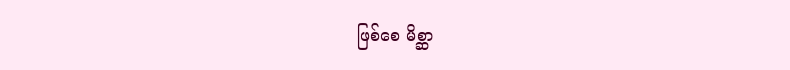ဖြစ်စေ မိစ္ဆာ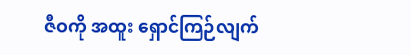ဇီဝကို အထူး ရှောင်ကြဉ်လျက်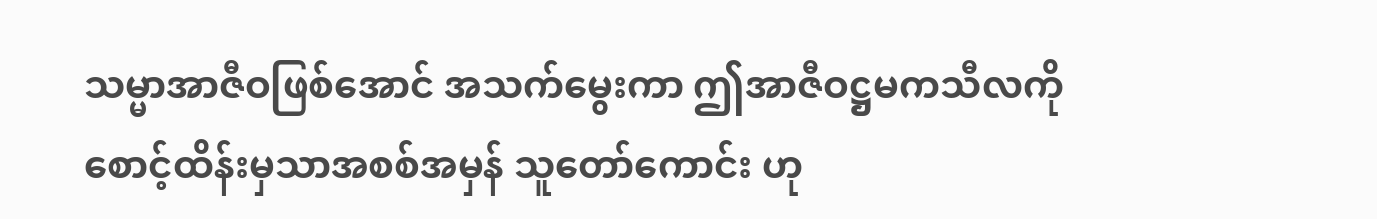သမ္မာအာဇီဝဖြစ်အောင် အသက်မွေးကာ ဤအာဇီဝဋ္ဌမကသီလကို
စောင့်ထိန်းမှသာအစစ်အမှန် သူတော်ကောင်း ဟု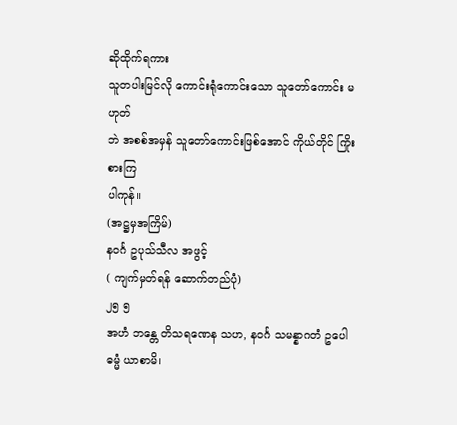ဆိုထိုက်ရကား
သူတပါးမြင်လို ကောင်းရုံကောင်းသော သူတော်ကောင်း မဟုတ်
ဘဲ အစစ်အမှန် သူတော်ကောင်းဖြစ်အောင် ကိုယ်တိုင် ကြိုးစားကြ
ပါကုန်။
(အဋ္ဌမှအကြိမ်)
နဝင်္ဂ ဥပုသ်သီလ အဖွင့်
( ကျက်မှတ်ရန် ဆောက်တည်ပုံ)
၂၅ ၅
အဟံ ဘန္တေ တိသရဏေန သဟ, နဝင်္ဂ သမန္နာဂတံ ဥပေါ
ဓမ္မံ ယာစာမိ၊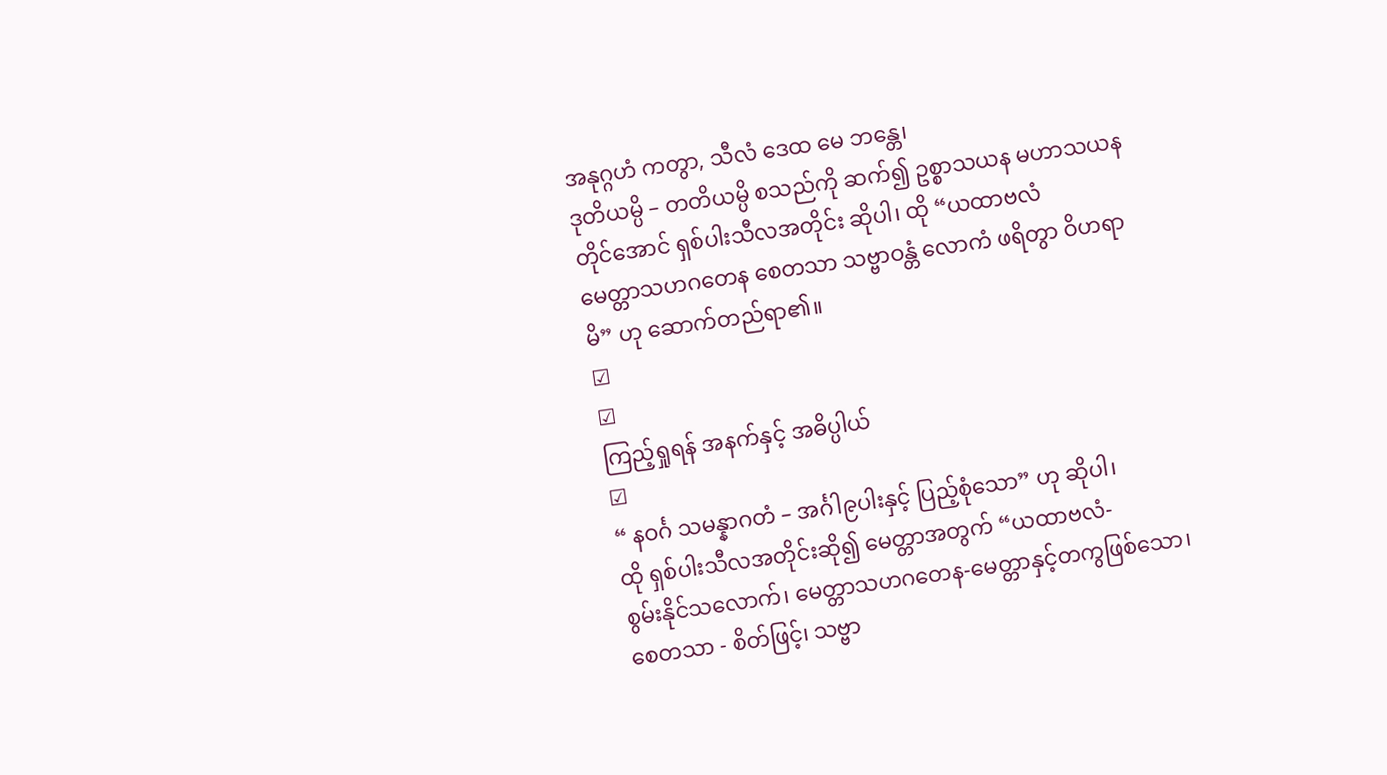အနုဂ္ဂဟံ ကတွာ, သီလံ ဒေထ မေ ဘန္တေ၊
ဒုတိယမ္ပိ – တတိယမ္ပိ စသည်ကို ဆက်၍ ဥစ္စာသယန မဟာသယန
တိုင်အောင် ရှစ်ပါးသီလအတိုင်း ဆိုပါ၊ ထို “ယထာဗလံ
မေတ္တာသဟဂတေန စေတသာ သဗ္ဗာဝန္တံ လောကံ ဖရိတွာ ဝိဟရာ
မိ” ဟု ဆောက်တည်ရာ၏။
☑
☑
ကြည့်ရှုရန် အနက်နှင့် အဓိပ္ပါယ်
☑
“ နဝင်္ဂ သမန္နာဂတံ – အင်္ဂါ၉ပါးနှင့် ပြည့်စုံသော” ဟု ဆိုပါ၊
ထို ရှစ်ပါးသီလအတိုင်းဆို၍ မေတ္တာအတွက် “ယထာဗလံ-
စွမ်းနိုင်သလောက်၊ မေတ္တာသဟဂတေန-မေတ္တာနှင့်တကွဖြစ်သော၊
စေတသာ - စိတ်ဖြင့်၊ သဗ္ဗာ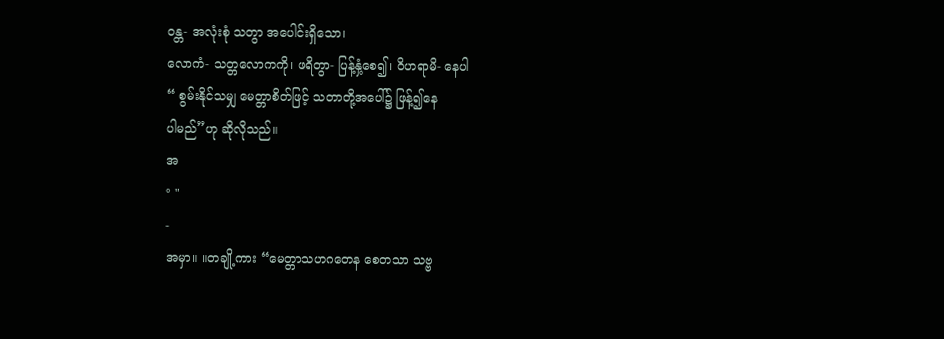ဝန္တ- အလုံးစုံ သတွာ အပေါင်းရှိသော၊
လောကံ- သတ္တလောကကို၊ ဖရိတွာ- ပြန့်နှံ့စေ၍၊ ဝိဟရာမိ- နေပါ
“ စွမ်းနိုင်သမျှ မေတ္တာစိတ်ဖြင့် သတာတို့အပေါ်၌ ဖြန့်၍နေ
ပါမည်”ဟု ဆိုလိုသည်။
အ
° "
-
အမှာ။ ။တချို့ကား “မေတ္တာသဟဂတေန စေတသာ သဗ္ဗ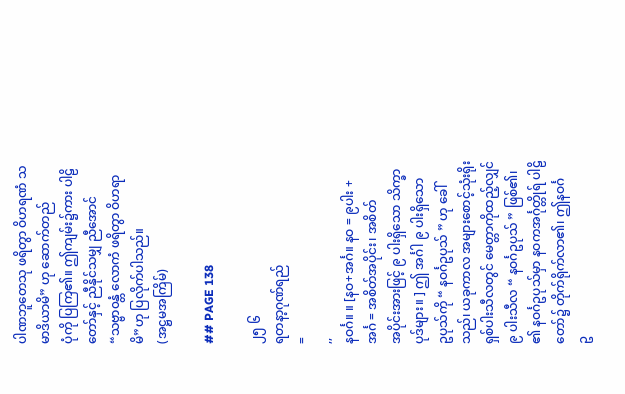ပါဏဘူတေသု ဖရိတွာ ဝိဟရဏံ သမာဒိယာမိ” ဟု ဆောက်တည်
ပုံကို ပြကြ၏။ ဤကျမ်း၌ကား ပါဠိတော်နှင့် ညီနိုင်သမျှ ညီအောင်
“သဗ္ဗာ၀န္တံ လောကံ ဖရိတွာ ဝိဟရာမိ”ဟု ပြလိုက်ပါသည်။
(အဋ္ဌမအကြိမ်)

## PAGE 138

၂၅ ၆
ရတနာ့ဂုဏ်ရည်
=
,,
နဝင်္ဂ။ ။ [နဝ+အင်္ဂ။ နဝ = ၉ပါး + အင်္ဂ = အစိတ်အပိုင်း၊ အစိတ်
အပိုင်းအားဖြင့် ၉ ပါးရှိသော သိက္ခာပုဒ်များ။ ] ဤ အင်္ဂါ ၉ ပါးရှိသော
ဥပုသ်ကို “ နဝင်္ဂဥပုသ် ” ဟု ခေါ်သည်၊ ယခုကာလ အများစောင့်သုံးရိုး
ရှစ်ပါးသီလတွင် မေတ္တာကိုထည့်လျှင် ၉ ပါးသီလ “ နဝင်္ဂဥပုသ် ” ဖြစ်၏၊
၏ နဝင်္ဂဥပုသ်မှာ နဝကအင်္ဂုတ္တိုရ် ပါဠိတော်၌ တိုက်ရိုက်လာ၏၊ ဤနဝင်္ဂ
ဥ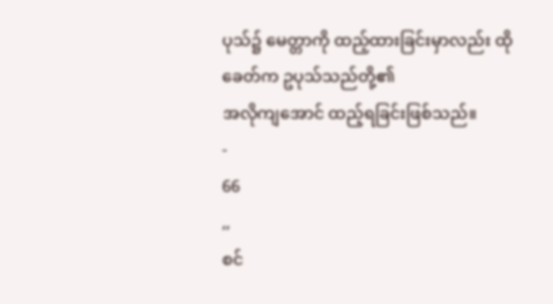ပုသ်၌ မေတ္တာကို ထည့်ထားခြင်းမှာလည်း ထို ခေတ်က ဥပုသ်သည်တို့၏
အလိုကျအောင် ထည့်ရခြင်းဖြစ်သည်။
-
66
,,
စင်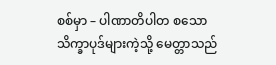စစ်မှာ – ပါဏာတိပါတ စသော သိက္ခာပုဒ်များကဲ့သို့ မေတ္တာသည်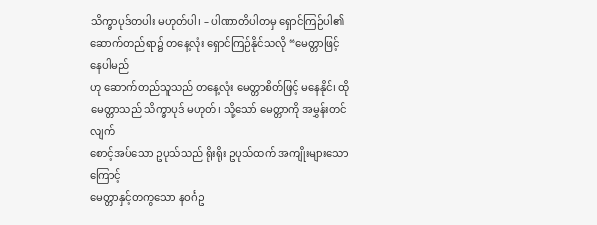သိက္ခာပုဒ်တပါး မဟုတ်ပါ၊ – ပါဏာတိပါတမှ ရှောင်ကြဉ်ပါ၏
ဆောက်တည်ရာ၌ တနေ့လုံး ရှောင်ကြဉ်နိုင်သလို “မေတ္တာဖြင့် နေပါမည်
ဟု ဆောက်တည်သူသည် တနေ့လုံး မေတ္တာစိတ်ဖြင့် မနေနိုင်၊ ထို
မေတ္တာသည် သိက္ခာပုဒ် မဟုတ်၊ သို့သော် မေတ္တာကို အမွှန်းတင်လျက်
စောင့်အပ်သော ဥပုသ်သည် ရိုးရိုး ဥပုသ်ထက် အကျိုးများသောကြောင့်
မေတ္တာနှင့်တကွသော နဝင်္ဂဥ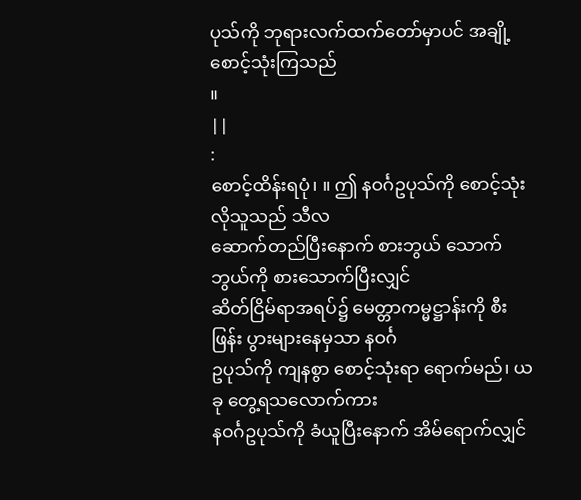ပုသ်ကို ဘုရားလက်ထက်တော်မှာပင် အချို့
စောင့်သုံးကြသည်
။
||
:
စောင့်ထိန်းရပုံ၊ ။ ဤ နဝင်္ဂဥပုသ်ကို စောင့်သုံးလိုသူသည် သီလ
ဆောက်တည်ပြီးနောက် စားဘွယ် သောက်ဘွယ်ကို စားသောက်ပြီးလျှင်
ဆိတ်ငြိမ်ရာအရပ်၌ မေတ္တာကမ္မဋ္ဌာန်းကို စီးဖြန်း ပွားများနေမှသာ နဝင်္ဂ
ဥပုသ်ကို ကျနစွာ စောင့်သုံးရာ ရောက်မည်၊ ယခု တွေ့ရသလောက်ကား
နဝင်္ဂဥပုသ်ကို ခံယူပြီးနောက် အိမ်ရောက်လျှင်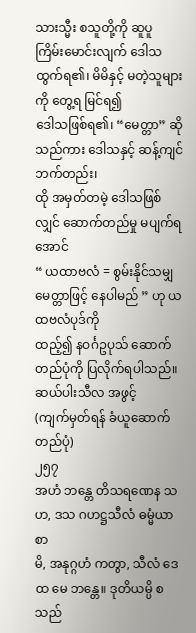သားသ္မီး စသူတို့ကို ဆူပူ
ကြိမ်းမောင်းလျက် ဒေါသထွက်ရ၏၊ မိမိနှင့် မတဲ့သူများကို တွေ့ရ မြင်ရ၍
ဒေါသဖြစ်ရ၏၊ “မေတ္တာ” ဆိုသည်ကား ဒေါသနှင့် ဆန့်ကျင်ဘက်တည်း၊
ထို အမှတ်တမဲ့ ဒေါသဖြစ်လျှင် ဆောက်တည်မှု မပျက်ရအောင်
“ ယထာဗလံ = စွမ်းနိုင်သမျှ မေတ္တာဖြင့် နေပါမည် ” ဟု ယထဗလံပုဒ်ကို
ထည့်၍ နဝင်္ဂဥပုသ် ဆောက်တည်ပုံကို ပြလိုက်ရပါသည်။
ဆယ်ပါးသီလ အဖွင့်
(ကျက်မှတ်ရန် ခံယူဆောက်တည်ပုံ)
၂၅၇
အဟံ ဘန္တေ တိသရဏေန သဟ, ဒသ ဂဟဋ္ဌသီလံ ဓမ္မံယာစာ
မိ, အနုဂ္ဂဟံ ကတွာ, သီလံ ဒေထ မေ ဘန္တေ။ ဒုတိယမ္ပိ စသည်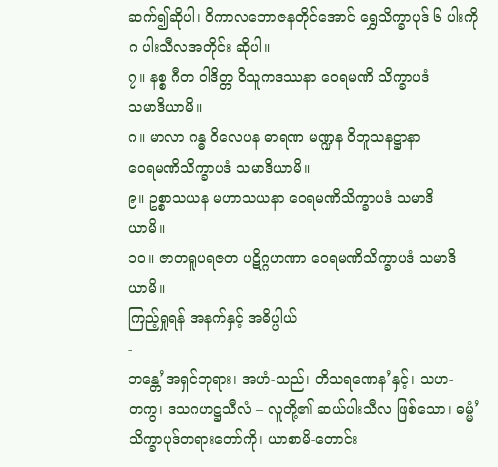ဆက်၍ဆိုပါ၊ ဝိကာလဘောဇနတိုင်အောင် ရွှေသိက္ခာပုဒ် ၆ ပါးကို
ဂ ပါးသီလအတိုင်း ဆိုပါ။
၇။ နစ္စ ဂီတ ၀ါဒိတ္တ ဝိသူကဒဿနာ ဝေရမဏိ သိက္ခာပဒံ
သမာဒိယာမိ။
ဂ။ မာလာ ဂန္ဓ ဝိလေပန ဓာရဏ မဏ္ဍန ဝိဘူသနဋ္ဌာနာ
ဝေရမဏိသိက္ခာပဒံ သမာဒိယာမိ။
၉။ ဥစ္စာသယန မဟာသယနာ ဝေရမဏိသိက္ခာပဒံ သမာဒိ
ယာမိ။
၁၀။ ဇာတရူပရဇတ ပဋိဂ္ဂဟဏာ ဝေရမဏိသိက္ခာပဒံ သမာဒိ
ယာမိ။
ကြည့်ရှုရန် အနက်နှင့် အဓိပ္ပါယ်
-
ဘန္တေ’အရှင်ဘုရား၊ အဟံ-သည်၊ တိသရဏေန’နှင့်၊ သဟ-
တကွ၊ ဒသဂဟဋ္ဌသီလံ – လူတို့၏ ဆယ်ပါးသီလ ဖြစ်သော၊ ဓမ္မံ’
သိက္ခာပုဒ်တရားတော်ကို၊ ယာစာမိ-တောင်း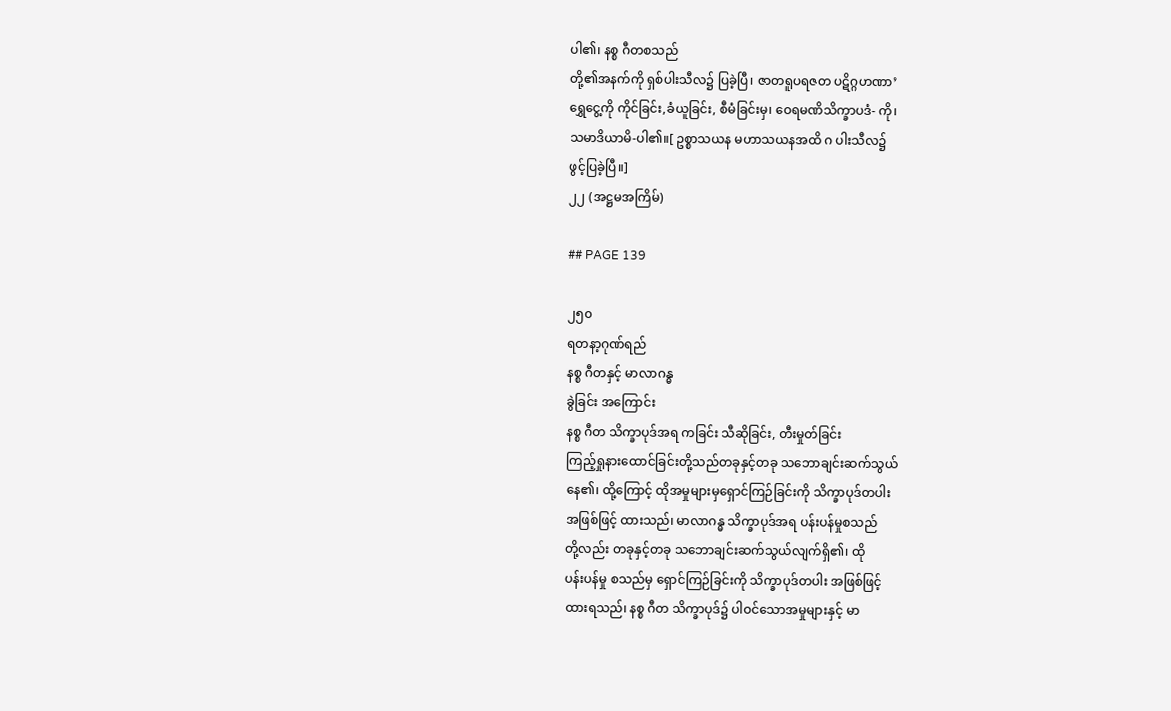ပါ၏၊ နစ္စ ဂီတစသည်
တို့၏အနက်ကို ရှစ်ပါးသီလ၌ ပြခဲ့ပြီ၊ ဇာတရူပရဇတ ပဋိဂ္ဂဟဏာ’
ရွှေငွေ့ကို ကိုင်ခြင်း,ခံယူခြင်း, စီမံခြင်းမှ၊ ဝေရမဏိသိက္ခာပဒံ- ကို၊
သမာဒိယာမိ-ပါ၏။[ ဥစ္စာသယန မဟာသယနအထိ ဂ ပါးသီလ၌
ဖွင့်ပြခဲ့ပြီ။]
၂၂ (အဋ္ဌမအကြိမ်)

## PAGE 139

၂၅၀
ရတနာ့ဂုဏ်ရည်
နစ္စ ဂီတနှင့် မာလာဂန္ဓ
ခွဲခြင်း အကြောင်း
နစ္စ ဂီတ သိက္ခာပုဒ်အရ ကခြင်း သီဆိုခြင်း, တီးမှုတ်ခြင်း
ကြည့်ရှုနားထောင်ခြင်းတို့သည်တခုနှင့်တခု သဘောချင်းဆက်သွယ်
နေ၏၊ ထို့ကြောင့် ထိုအမှုများမှရှောင်ကြဉ်ခြင်းကို သိက္ခာပုဒ်တပါး
အဖြစ်ဖြင့် ထားသည်၊ မာလာဂန္ဓ သိက္ခာပုဒ်အရ ပန်းပန်မှုစသည်
တို့လည်း တခုနှင့်တခု သဘောချင်းဆက်သွယ်လျက်ရှိ၏၊ ထို
ပန်းပန်မှု စသည်မှ ရှောင်ကြဉ်ခြင်းကို သိက္ခာပုဒ်တပါး အဖြစ်ဖြင့်
ထားရသည်၊ နစ္စ ဂီတ သိက္ခာပုဒ်၌ ပါဝင်သောအမှုများနှင့် မာ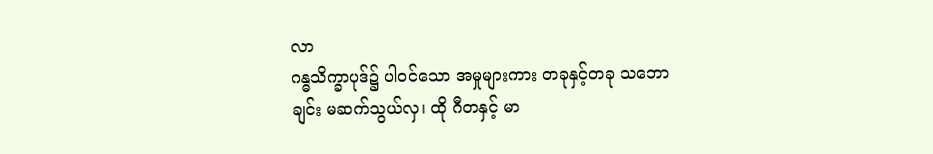လာ
ဂန္ဓသိက္ခာပုဒ်၌ ပါဝင်သော အမှုများကား တခုနှင့်တခု သဘော
ချင်း မဆက်သွယ်လှ၊ ထို ဂီတနှင့် မာ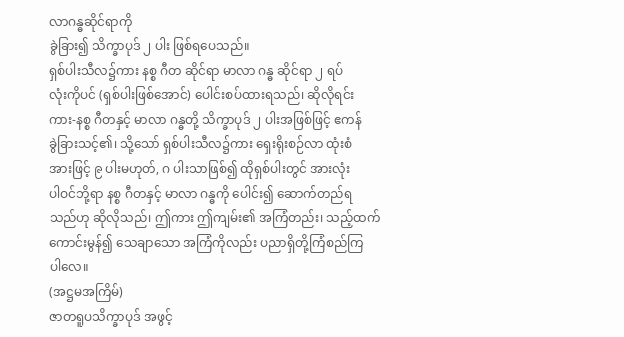လာဂန္ဓဆိုင်ရာကို
ခွဲခြား၍ သိက္ခာပုဒ် ၂ ပါး ဖြစ်ရပေသည်။
ရှစ်ပါးသီလ၌ကား နစ္စ ဂီတ ဆိုင်ရာ မာလာ ဂန္ဓ ဆိုင်ရာ ၂ ရပ်
လုံးကိုပင် (ရှစ်ပါးဖြစ်အောင်) ပေါင်းစပ်ထားရသည်၊ ဆိုလိုရင်း
ကား-နစ္စ ဂီတနှင့် မာလာ ဂန္ဓတို့ သိက္ခာပုဒ် ၂ ပါးအဖြစ်ဖြင့် ဧကန်
ခွဲခြားသင့်၏၊ သို့သော် ရှစ်ပါးသီလ၌ကား ရှေးရိုးစဉ်လာ ထုံးစံ
အားဖြင့် ၉ ပါးမဟုတ်, ဂ ပါးသာဖြစ်၍ ထိုရှစ်ပါးတွင် အားလုံး
ပါဝင်ဘို့ရာ နစ္စ ဂီတနှင့် မာလာ ဂန္ဓကို ပေါင်း၍ ဆောက်တည်ရ
သည်ဟု ဆိုလိုသည်၊ ဤကား ဤကျမ်း၏ အကြံတည်း၊ သည့်ထက်
ကောင်းမွန်၍ သေချာသော အကြံကိုလည်း ပညာရှိတို့ကြံစည်ကြ
ပါလေ။
(အဋ္ဌမအကြိမ်)
ဇာတရူပသိက္ခာပုဒ် အဖွင့်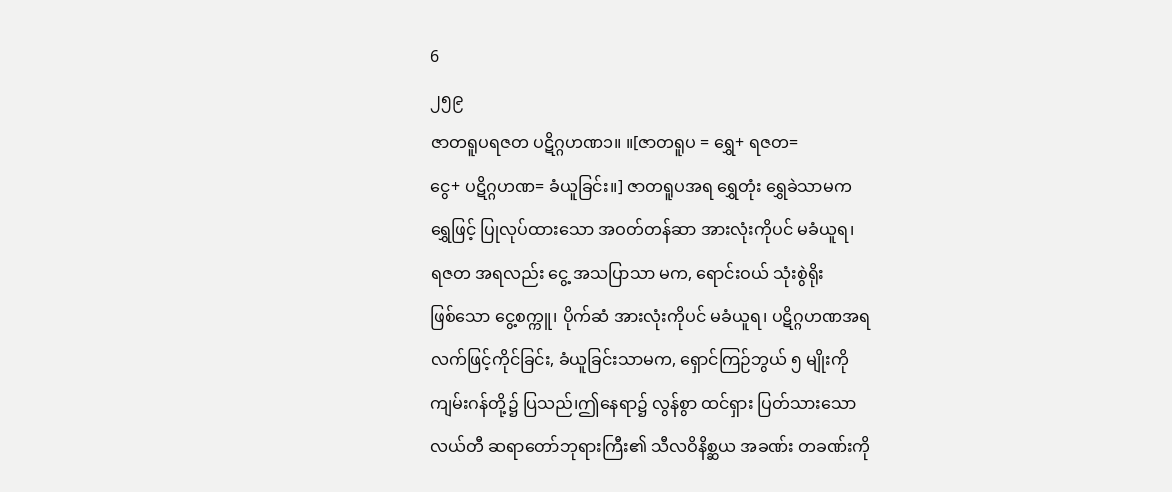6
၂၅၉
ဇာတရူပရဇတ ပဋိဂ္ဂဟဏ၁။ ။[ဇာတရူပ = ရွှေ+ ရဇတ=
ငွေ+ ပဋိဂ္ဂဟဏ= ခံယူခြင်း။] ဇာတရူပအရ ရွှေတုံး ရွှေခဲသာမက
ရွှေဖြင့် ပြုလုပ်ထားသော အဝတ်တန်ဆာ အားလုံးကိုပင် မခံယူရ၊
ရဇတ အရလည်း ငွေ့ အသပြာသာ မက, ရောင်းဝယ် သုံးစွဲရိုး
ဖြစ်သော ငွေ့စက္ကူ၊ ပိုက်ဆံ အားလုံးကိုပင် မခံယူရ၊ ပဋိဂ္ဂဟဏအရ
လက်ဖြင့်ကိုင်ခြင်း, ခံယူခြင်းသာမက, ရှောင်ကြဉ်ဘွယ် ၅ မျိုးကို
ကျမ်းဂန်တို့၌ ပြသည်၊ဤနေရာ၌ လွန်စွာ ထင်ရှား ပြတ်သားသော
လယ်တီ ဆရာတော်ဘုရားကြီး၏ သီလဝိနိစ္ဆယ အခဏ်း တခဏ်းကို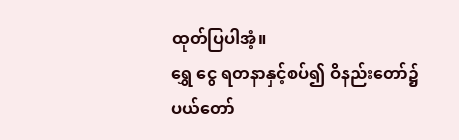ထုတ်ပြပါအံ့။
ရွှေ ငွေ ရတနာနှင့်စပ်၍ ဝိနည်းတော်၌ ပယ်တော်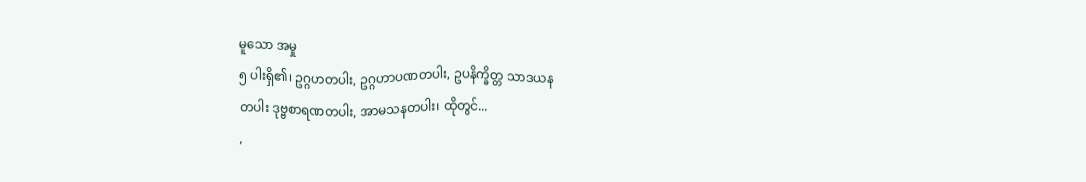မူသော အမှု
၅ ပါးရှိ၏၊ ဥဂ္ဂဟတပါး, ဥဂ္ဂဟာပဏတပါး, ဥပနိက္ခိတ္တ သာဒယန
တပါး ဒုဗ္ဗစာရဏတပါး, အာမသနတပါး၊ ထိုတွင်...
,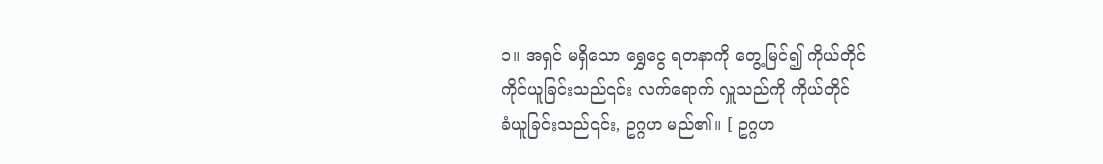၁။ အရှင် မရှိသော ရွှေငွေ ရတနာကို တွေ့မြင်၍ ကိုယ်တိုင်
ကိုင်ယူခြင်းသည်၎င်း လက်ရောက် လှူသည်ကို ကိုယ်တိုင်
ခံယူခြင်းသည်၎င်း, ဥဂ္ဂဟ မည်၏။ [ ဥဂ္ဂဟ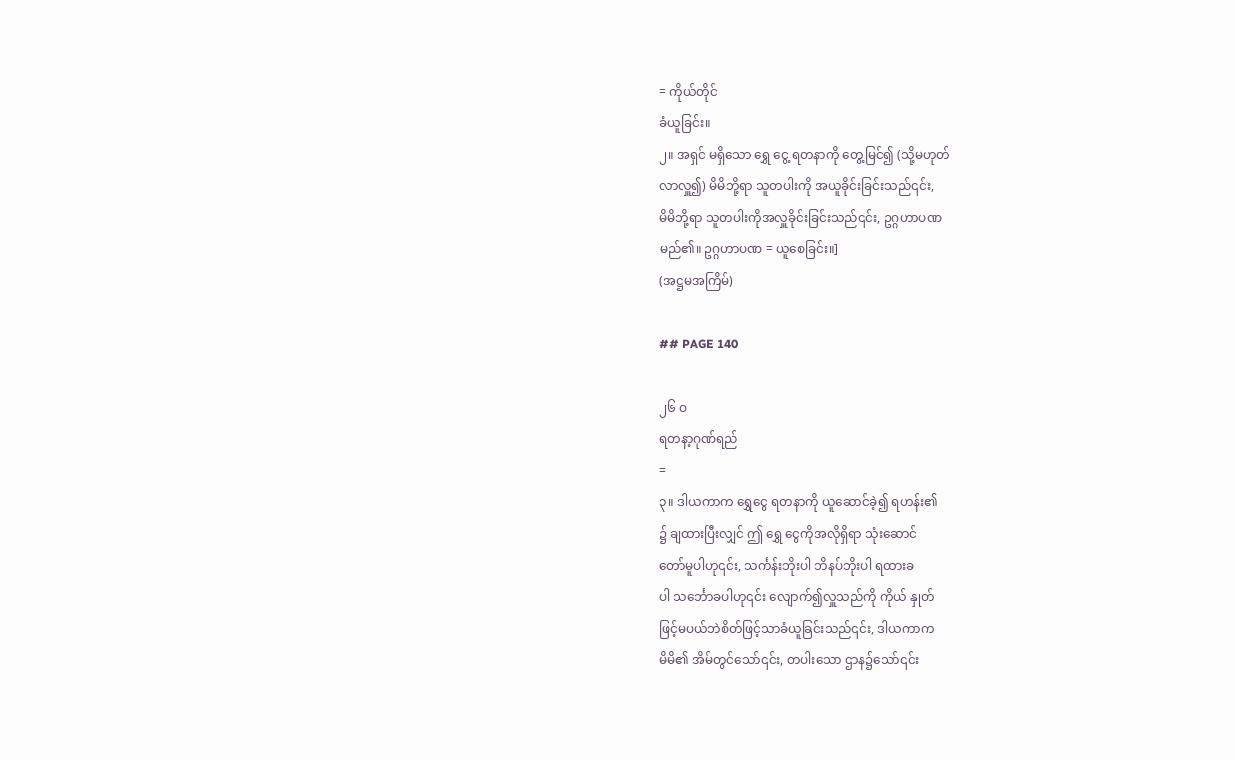= ကိုယ်တိုင်
ခံယူခြင်း။
၂။ အရှင် မရှိသော ရွှေ ငွေ့ ရတနာကို တွေ့မြင်၍ (သို့မဟုတ်
လာလှူ၍) မိမိဘို့ရာ သူတပါးကို အယူခိုင်းခြင်းသည်၎င်း,
မိမိဘို့ရာ သူတပါးကိုအလှူခိုင်းခြင်းသည်၎င်း, ဥဂ္ဂဟာပဏ
မည်၏။ ဥဂ္ဂဟာပဏ = ယူစေခြင်း။]
(အဋ္ဌမအကြိမ်)

## PAGE 140

၂၆ ဝ
ရတနာ့ဂုဏ်ရည်
=
၃။ ဒါယကာက ရွှေငွေ ရတနာကို ယူဆောင်ခဲ့၍ ရဟန်း၏
၌ ချထားပြီးလျှင် ဤ ရွှေ ငွေကိုအလိုရှိရာ သုံးဆောင်
တော်မူပါဟု၎င်း, သင်္ကန်းဘိုးပါ ဘိနပ်ဘိုးပါ ရထားခ
ပါ သင်္ဘောခပါဟု၎င်း လျောက်၍လှူသည်ကို ကိုယ် နှုတ်
ဖြင့်မပယ်ဘဲစိတ်ဖြင့်သာခံယူခြင်းသည်၎င်း, ဒါယကာက
မိမိ၏ အိမ်တွင်သော်၎င်း, တပါးသော ဌာန၌သော်၎င်း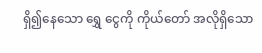ရှိ၍နေသော ရွှေ ငွေကို ကိုယ်တော် အလိုရှိသော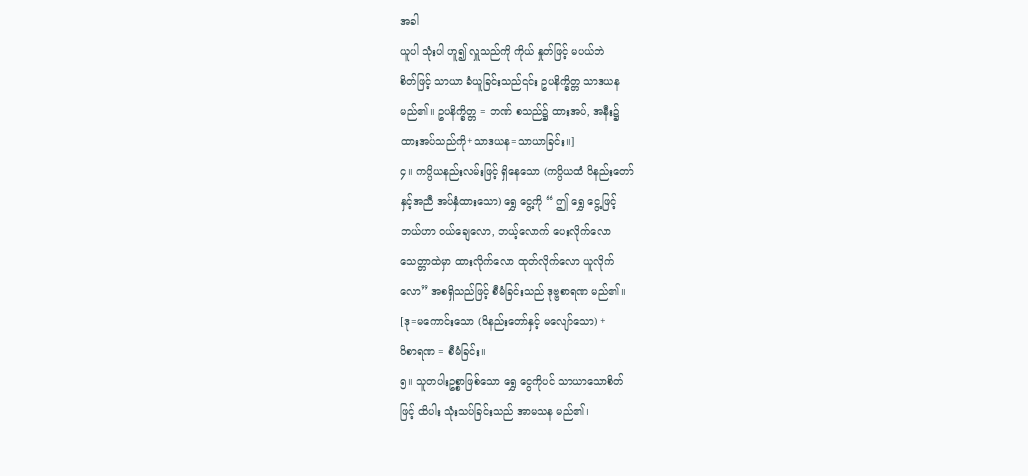အခါ
ယူပါ သုံးပါ ဟူ၍ လှူသည်ကို ကိုယ် နှုတ်ဖြင့် မပယ်ဘဲ
စိတ်ဖြင့် သာယာ ခံယူခြင်းသည်၎င်း ဥပနိက္ခိတ္တ သာဒယန
မည်၏။ ဥပနိက္ခိတ္တ = ဘဏ် စသည်၌ ထားအပ်, အနီး၌
ထားအပ်သည်ကို+သာဒယန=သာယာခြင်း။]
၄။ ကပ္ပိယနည်းလမ်းဖြင့် ရှိနေသော (ကပ္ပိယထံ ဝိနည်းတော်
နှင့်အညီ အပ်နှံထားသော) ရွှေ ငွေ့ကို “ ဤ ရွှေ ငွေ့ဖြင့်
ဘယ်ဟာ ဝယ်ချေလော, ဘယ့်လောက် ပေးလိုက်လော
သေတ္တာထဲမှာ ထားလိုက်လော ထုတ်လိုက်လော ယူလိုက်
လော” အစရှိသည်ဖြင့် စီမံခြင်းသည် ဒုဗ္ဗစာရဏ မည်၏။
[ဒု=မကောင်းသော (ဝိနည်းတော်နှင့် မလျော်သော) +
ဝိစာရဏ = စီမံခြင်း။
၅။ သူတပါးဥစ္စာဖြစ်သော ရွှေ ငွေကိုပင် သာယာသောစိတ်
ဖြင့် ထိပါး သုံးသပ်ခြင်းသည် အာမသန မည်၏၊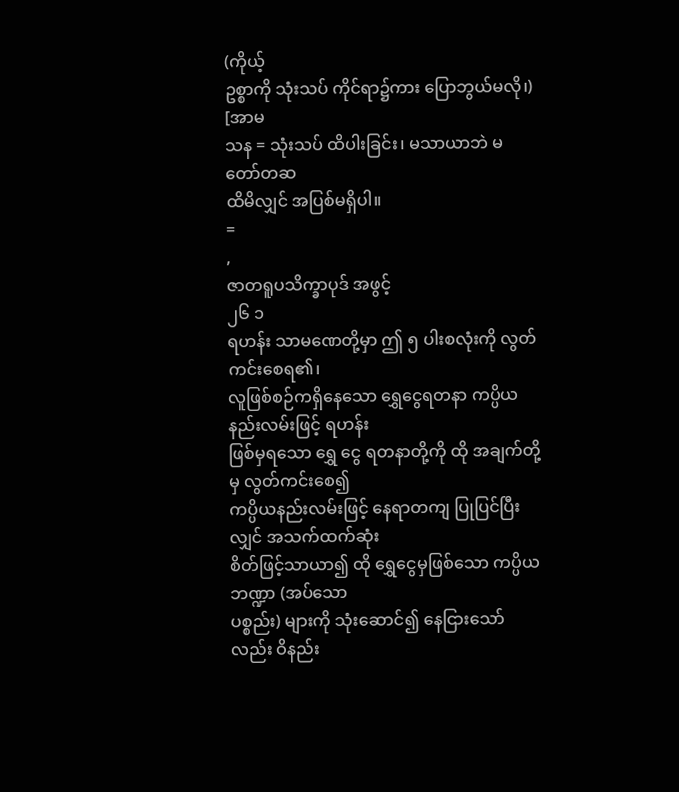(ကိုယ့်
ဥစ္စာကို သုံးသပ် ကိုင်ရာ၌ကား ပြောဘွယ်မလို၊) [အာမ
သန = သုံးသပ် ထိပါးခြင်း၊ မသာယာဘဲ မတော်တဆ
ထိမိလျှင် အပြစ်မရှိပါ။
=
,
ဇာတရူပသိက္ခာပုဒ် အဖွင့်
၂၆ ၁
ရဟန်း သာမဏေတို့မှာ ဤ ၅ ပါးစလုံးကို လွတ်ကင်းစေရ၏၊
လူဖြစ်စဉ်ကရှိနေသော ရွှေငွေရတနာ ကပ္ပိယနည်းလမ်းဖြင့် ရဟန်း
ဖြစ်မှရသော ရွှေ ငွေ ရတနာတို့ကို ထို အချက်တို့မှ လွတ်ကင်းစေ၍
ကပ္ပိယနည်းလမ်းဖြင့် နေရာတကျ ပြုပြင်ပြီးလျှင် အသက်ထက်ဆုံး
စိတ်ဖြင့်သာယာ၍ ထို ရွှေငွေမှဖြစ်သော ကပ္ပိယဘဏ္ဍာ (အပ်သော
ပစ္စည်း) များကို သုံးဆောင်၍ နေငြားသော်လည်း ဝိနည်း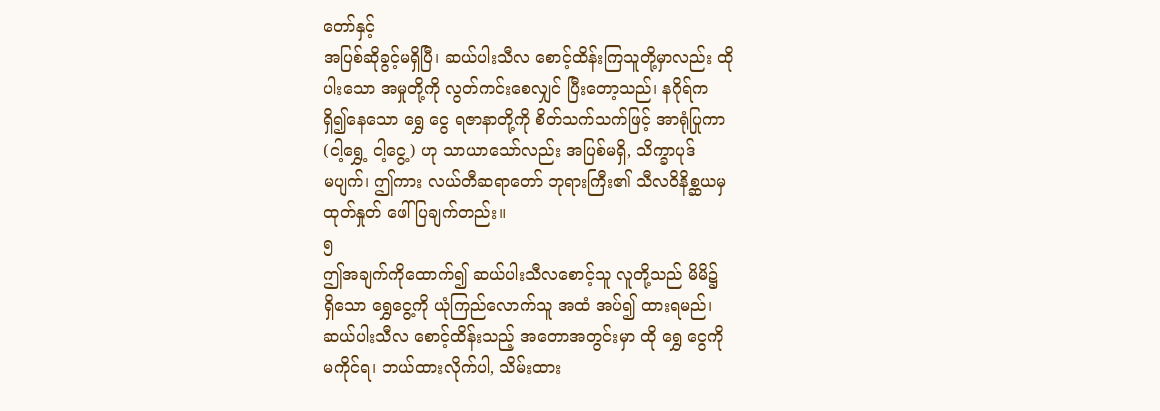တော်နှင့်
အပြစ်ဆိုခွင့်မရှိပြီ၊ ဆယ်ပါးသီလ စောင့်ထိန်းကြသူတို့မှာလည်း ထို
ပါးသော အမှုတို့ကို လွတ်ကင်းစေလျှင် ပြီးတော့သည်၊ နဂိုရ်က
ရှိ၍နေသော ရွှေ ငွေ ရဇာနာတို့ကို စိတ်သက်သက်ဖြင့် အာရုံပြုကာ
(ငါ့ရွှေ့ ငါ့ငွေ့) ဟု သာယာသော်လည်း အပြစ်မရှိ, သိက္ခာပုဒ်
မပျက်၊ ဤကား လယ်တီဆရာတော် ဘုရားကြီး၏ သီလဝိနိစ္ဆယမှ
ထုတ်နှုတ် ဖေါ်ပြချက်တည်း။
၅
ဤအချက်ကိုထောက်၍ ဆယ်ပါးသီလစောင့်သူ လူတို့သည် မိမိ၌
ရှိသော ရွှေငွေ့ကို ယုံကြည်လောက်သူ အထံ အပ်၍ ထားရမည်၊
ဆယ်ပါးသီလ စောင့်ထိန်းသည့် အတောအတွင်းမှာ ထို ရွှေ ငွေကို
မကိုင်ရ၊ ဘယ်ထားလိုက်ပါ, သိမ်းထား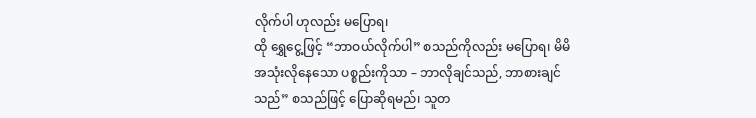လိုက်ပါ ဟုလည်း မပြောရ၊
ထို ရွှေငွေ့ဖြင့် “ဘာဝယ်လိုက်ပါ” စသည်ကိုလည်း မပြောရ၊ မိမိ
အသုံးလိုနေသော ပစ္စည်းကိုသာ – ဘာလိုချင်သည်, ဘာစားချင်
သည်” စသည်ဖြင့် ပြောဆိုရမည်၊ သူတ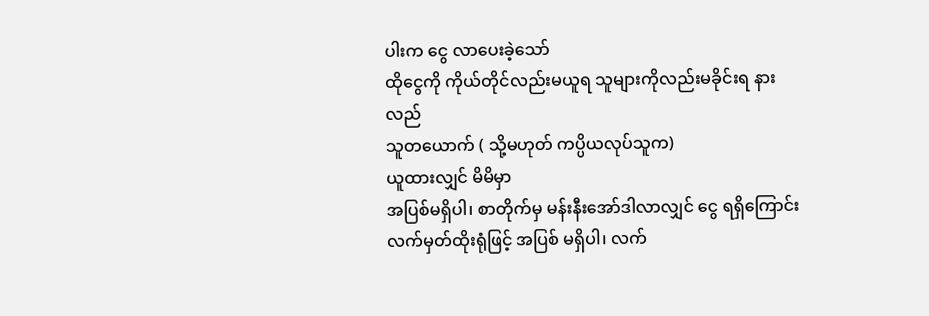ပါးက ငွေ လာပေးခဲ့သော်
ထိုငွေကို ကိုယ်တိုင်လည်းမယူရ သူများကိုလည်းမခိုင်းရ နားလည်
သူတယောက် ( သို့မဟုတ် ကပ္ပိယလုပ်သူက)
ယူထားလျှင် မိမိမှာ
အပြစ်မရှိပါ၊ စာတိုက်မှ မန်းနီးအော်ဒါလာလျှင် ငွေ ရရှိကြောင်း
လက်မှတ်ထိုးရုံဖြင့် အပြစ် မရှိပါ၊ လက်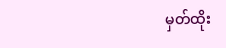မှတ်ထိုး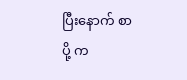ပြီးနောက် စာပို့ က